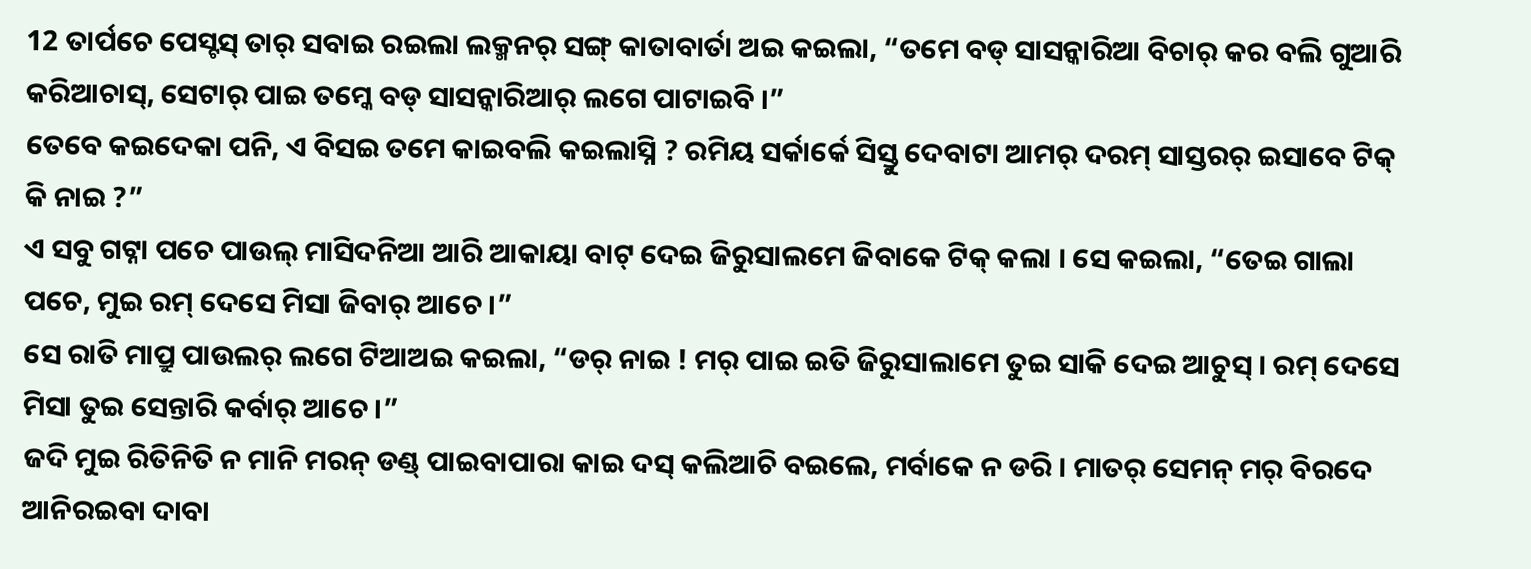12 ତାର୍ପଚେ ପେସ୍ଟସ୍ ତାର୍ ସବାଇ ରଇଲା ଲକ୍ମନର୍ ସଙ୍ଗ୍ କାତାବାର୍ତା ଅଇ କଇଲା, “ତମେ ବଡ୍ ସାସନ୍କାରିଆ ବିଚାର୍ କର ବଲି ଗୁଆରି କରିଆଚାସ୍, ସେଟାର୍ ପାଇ ତମ୍କେ ବଡ୍ ସାସନ୍କାରିଆର୍ ଲଗେ ପାଟାଇବି ।”
ତେବେ କଇଦେକା ପନି, ଏ ବିସଇ ତମେ କାଇବଲି କଇଲାସ୍ନି ? ରମିୟ ସର୍କାର୍କେ ସିସ୍ତୁ ଦେବାଟା ଆମର୍ ଦରମ୍ ସାସ୍ତରର୍ ଇସାବେ ଟିକ୍ କି ନାଇ ?”
ଏ ସବୁ ଗଟ୍ନା ପଚେ ପାଉଲ୍ ମାସିଦନିଆ ଆରି ଆକାୟା ବାଟ୍ ଦେଇ ଜିରୁସାଲମେ ଜିବାକେ ଟିକ୍ କଲା । ସେ କଇଲା, “ତେଇ ଗାଲା ପଚେ, ମୁଇ ରମ୍ ଦେସେ ମିସା ଜିବାର୍ ଆଚେ ।”
ସେ ରାତି ମାପ୍ରୁ ପାଉଲର୍ ଲଗେ ଟିଆଅଇ କଇଲା, “ଡର୍ ନାଇ ! ମର୍ ପାଇ ଇତି ଜିରୁସାଲାମେ ତୁଇ ସାକି ଦେଇ ଆଚୁସ୍ । ରମ୍ ଦେସେ ମିସା ତୁଇ ସେନ୍ତାରି କର୍ବାର୍ ଆଚେ ।”
ଜଦି ମୁଇ ରିତିନିତି ନ ମାନି ମରନ୍ ଡଣ୍ଡ୍ ପାଇବାପାରା କାଇ ଦସ୍ କଲିଆଚି ବଇଲେ, ମର୍ବାକେ ନ ଡରି । ମାତର୍ ସେମନ୍ ମର୍ ବିରଦେ ଆନିରଇବା ଦାବା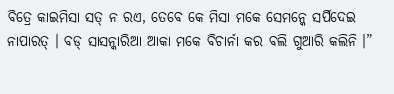ବିତ୍ରେ କାଇମିସା ସତ୍ ନ ରଏ, ତେବେ କେ ମିସା ମକେ ସେମନ୍କେ ସର୍ପିଦେଇ ନାପାରତ୍ । ବଡ୍ ସାସନ୍କାରିଆ ଆକା ମକେ ବିଚାର୍ନା କର ବଲି ଗୁଆରି କଲିନି ।”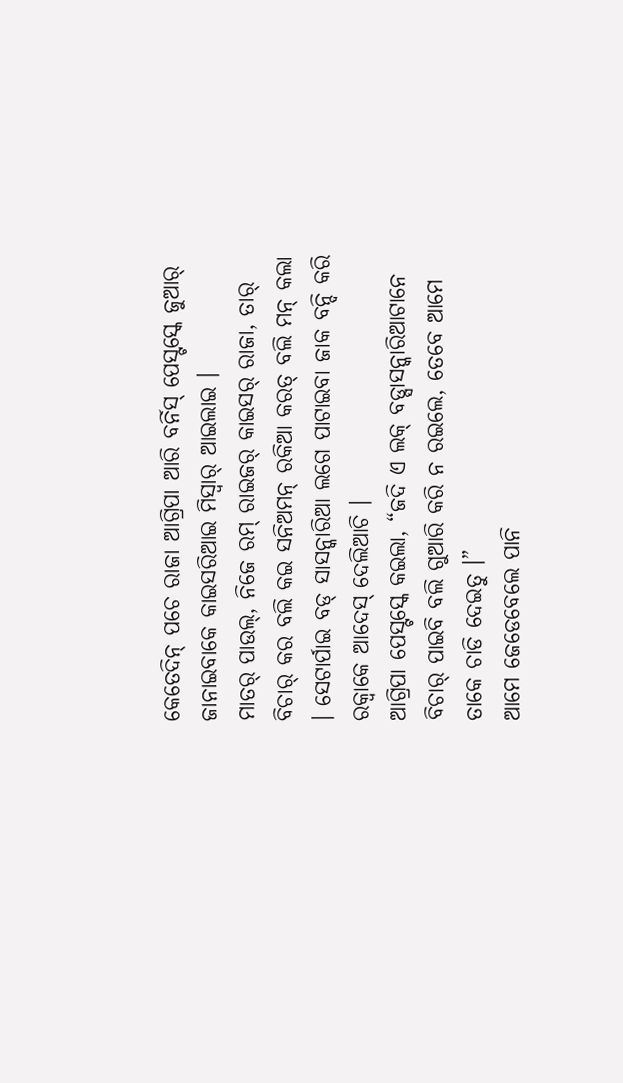କେତେଦିନ୍ ପଚେ ରାଜା ଆଗ୍ରିପା ଆରି ବର୍ନିସ୍ ପେସ୍ଟସ୍କେ ଜୁଆର୍ ଜାନାଇବାକେ କାଇସରିଆଇ ମିସ୍ବାର୍ ଆଇଲାଇ ।
ମାତର୍ ପାଉଲ୍, ନିଜେ ରମ୍ ରାଇଜର୍ କାଇସର୍ ରାଜା, ତାର୍ ବିଚାର୍ କର ବଲି କଇ ସନିଅମନ୍ ରକିଆ କରତ୍ ବଲି ମନ୍ କଲା । ସେଟାର୍ପାଇ ବଡ୍ ସାସନ୍କାରିଆ ଲଗେ ପାଟାଇବା ଜାକ ବନ୍ଦି କରି ରକ୍ବାକେ ଆଦେସ୍ ଦେଲିଆଚି ।
ଆଗ୍ରିପା ପେସ୍ଟସ୍କେ କଇଲା, “ଜଦି ଏ ଲକ୍ ବଡ୍ସାସନ୍କାରିଆଟାନେ ବିଚାର୍ ପାଇବି ବଲି ଗୁଆରି କରି ନ ରଇଲେ, ତେବେ ଆମେ ତାକେ ଚାଡି ଦେଇତୁ ।”
ଆମେ ଜେଡେବେଲେ ପାନି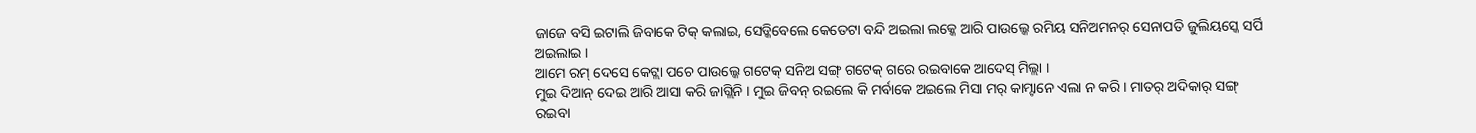ଜାଜେ ବସି ଇଟାଲି ଜିବାକେ ଟିକ୍ କଲାଇ, ସେଡ୍କିବେଲେ କେତେଟା ବନ୍ଦି ଅଇଲା ଲକ୍କେ ଆରି ପାଉଲ୍କେ ରମିୟ ସନିଅମନର୍ ସେନାପତି ଜୁଲିୟସ୍କେ ସର୍ପି ଅଇଲାଇ ।
ଆମେ ରମ୍ ଦେସେ କେଟ୍ଲା ପଚେ ପାଉଲ୍କେ ଗଟେକ୍ ସନିଅ ସଙ୍ଗ୍ ଗଟେକ୍ ଗରେ ରଇବାକେ ଆଦେସ୍ ମିଲ୍ଲା ।
ମୁଇ ଦିଆନ୍ ଦେଇ ଆରି ଆସା କରି ଜାଗ୍ଲିନି । ମୁଇ ଜିବନ୍ ରଇଲେ କି ମର୍ବାକେ ଅଇଲେ ମିସା ମର୍ କାମ୍ଟାନେ ଏଲା ନ କରି । ମାତର୍ ଅଦିକାର୍ ସଙ୍ଗ୍ ରଇବା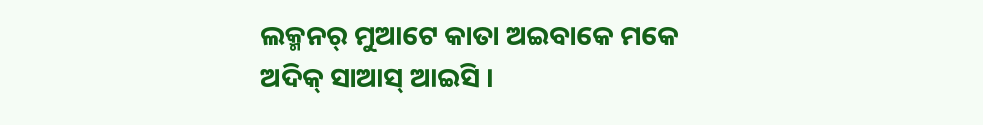ଲକ୍ମନର୍ ମୁଆଟେ କାତା ଅଇବାକେ ମକେ ଅଦିକ୍ ସାଆସ୍ ଆଇସି ।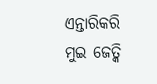ଏନ୍ତାରିକରି ମୁଇ ଜେତ୍କି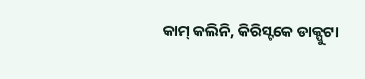କାମ୍ କଲିନି, କିରିସ୍ଟକେ ଡାକ୍ପୁଟା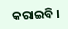କରାଇବି ।